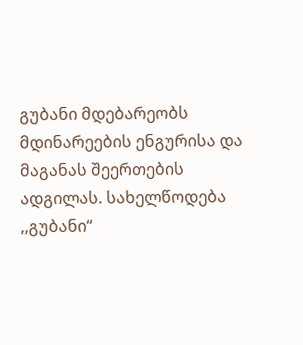გუბანი მდებარეობს მდინარეების ენგურისა და მაგანას შეერთების ადგილას. სახელწოდება ,,გუბანი“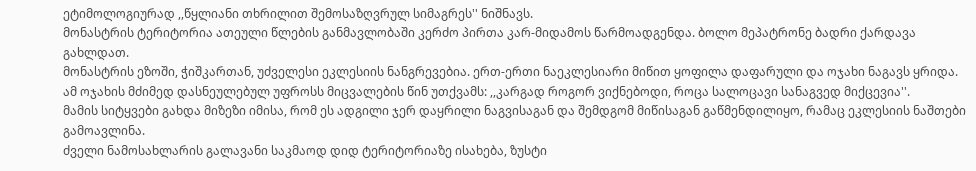ეტიმოლოგიურად ,,წყლიანი თხრილით შემოსაზღვრულ სიმაგრეს'' ნიშნავს.
მონასტრის ტერიტორია ათეული წლების განმავლობაში კერძო პირთა კარ-მიდამოს წარმოადგენდა. ბოლო მეპატრონე ბადრი ქარდავა გახლდათ.
მონასტრის ეზოში, ჭიშკართან, უძველესი ეკლესიის ნანგრევებია. ერთ-ერთი ნაეკლესიარი მიწით ყოფილა დაფარული და ოჯახი ნაგავს ყრიდა.
ამ ოჯახის მძიმედ დასნეულებულ უფროსს მიცვალების წინ უთქვამს: ,,კარგად როგორ ვიქნებოდი, როცა სალოცავი სანაგვედ მიქცევია''.
მამის სიტყვები გახდა მიზეზი იმისა, რომ ეს ადგილი ჯერ დაყრილი ნაგვისაგან და შემდგომ მიწისაგან გაწმენდილიყო, რამაც ეკლესიის ნაშთები გამოავლინა.
ძველი ნამოსახლარის გალავანი საკმაოდ დიდ ტერიტორიაზე ისახება, ზუსტი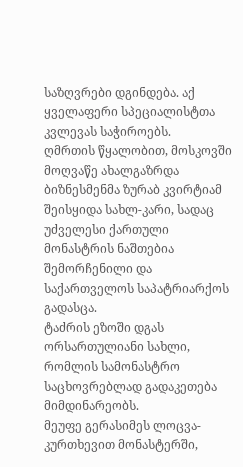საზღვრები დგინდება. აქ ყველაფერი სპეციალისტთა კვლევას საჭიროებს.
ღმრთის წყალობით, მოსკოვში მოღვაწე ახალგაზრდა ბიზნესმენმა ზურაბ კვირტიამ შეისყიდა სახლ-კარი, სადაც უძველესი ქართული მონასტრის ნაშთებია შემორჩენილი და საქართველოს საპატრიარქოს გადასცა.
ტაძრის ეზოში დგას ორსართულიანი სახლი, რომლის სამონასტრო საცხოვრებლად გადაკეთება მიმდინარეობს.
მეუფე გერასიმეს ლოცვა-კურთხევით მონასტერში,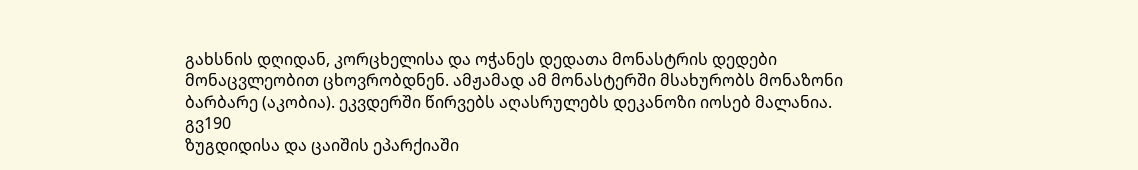გახსნის დღიდან, კორცხელისა და ოჭანეს დედათა მონასტრის დედები მონაცვლეობით ცხოვრობდნენ. ამჟამად ამ მონასტერში მსახურობს მონაზონი ბარბარე (აკობია). ეკვდერში წირვებს აღასრულებს დეკანოზი იოსებ მალანია.
გვ190
ზუგდიდისა და ცაიშის ეპარქიაში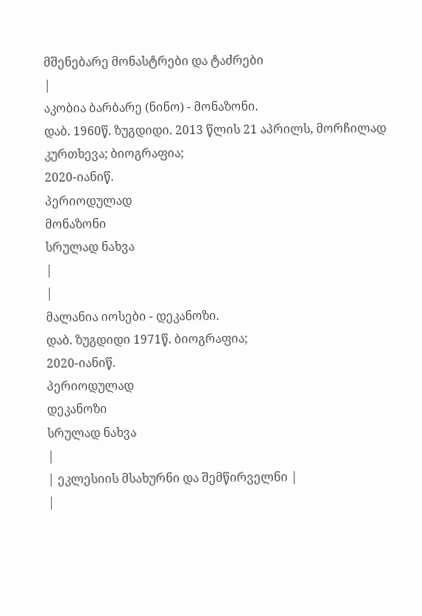მშენებარე მონასტრები და ტაძრები
|
აკობია ბარბარე (ნინო) - მონაზონი.
დაბ. 1960წ. ზუგდიდი. 2013 წლის 21 აპრილს, მორჩილად კურთხევა; ბიოგრაფია;
2020-იანიწ.
პერიოდულად
მონაზონი
სრულად ნახვა
|
|
მალანია იოსები - დეკანოზი.
დაბ. ზუგდიდი 1971წ. ბიოგრაფია;
2020-იანიწ.
პერიოდულად
დეკანოზი
სრულად ნახვა
|
| ეკლესიის მსახურნი და შემწირველნი |
|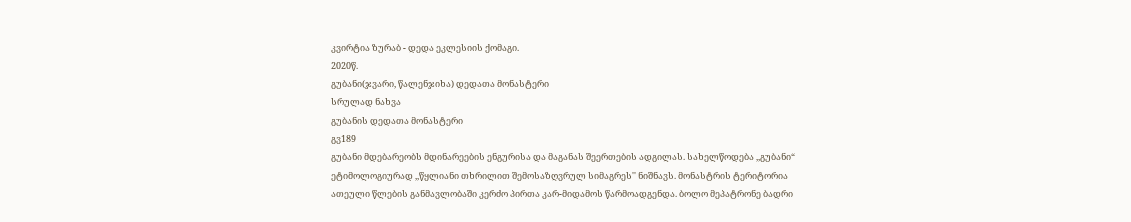კვირტია ზურაბ - დედა ეკლესიის ქომაგი.
2020წ.
გუბანი(ჯვარი, წალენჯიხა) დედათა მონასტერი
სრულად ნახვა
გუბანის დედათა მონასტერი
გვ189
გუბანი მდებარეობს მდინარეების ენგურისა და მაგანას შეერთების ადგილას. სახელწოდება ,,გუბანი“ ეტიმოლოგიურად ,,წყლიანი თხრილით შემოსაზღვრულ სიმაგრეს'' ნიშნავს. მონასტრის ტერიტორია ათეული წლების განმავლობაში კერძო პირთა კარ-მიდამოს წარმოადგენდა. ბოლო მეპატრონე ბადრი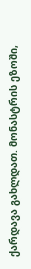ქარდავა გახლდათ. მონასტრის ეზოში,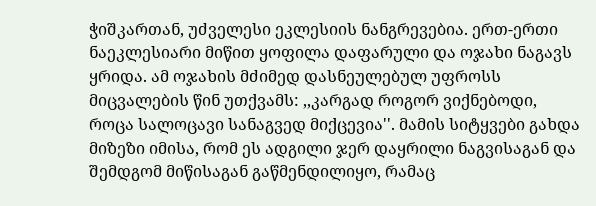ჭიშკართან, უძველესი ეკლესიის ნანგრევებია. ერთ-ერთი ნაეკლესიარი მიწით ყოფილა დაფარული და ოჯახი ნაგავს ყრიდა. ამ ოჯახის მძიმედ დასნეულებულ უფროსს მიცვალების წინ უთქვამს: ,,კარგად როგორ ვიქნებოდი, როცა სალოცავი სანაგვედ მიქცევია''. მამის სიტყვები გახდა მიზეზი იმისა, რომ ეს ადგილი ჯერ დაყრილი ნაგვისაგან და შემდგომ მიწისაგან გაწმენდილიყო, რამაც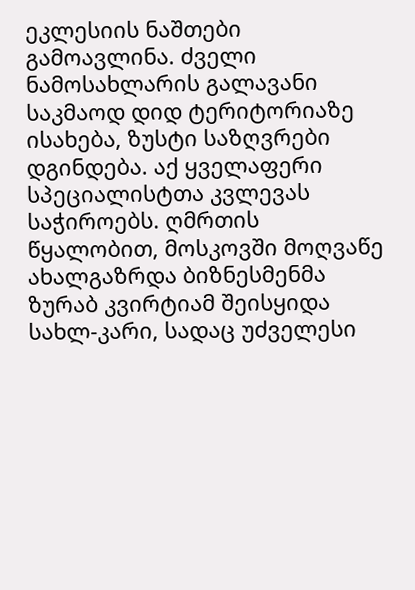ეკლესიის ნაშთები გამოავლინა. ძველი ნამოსახლარის გალავანი საკმაოდ დიდ ტერიტორიაზე ისახება, ზუსტი საზღვრები დგინდება. აქ ყველაფერი სპეციალისტთა კვლევას საჭიროებს. ღმრთის წყალობით, მოსკოვში მოღვაწე ახალგაზრდა ბიზნესმენმა ზურაბ კვირტიამ შეისყიდა სახლ-კარი, სადაც უძველესი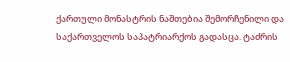ქართული მონასტრის ნაშთებია შემორჩენილი და საქართველოს საპატრიარქოს გადასცა. ტაძრის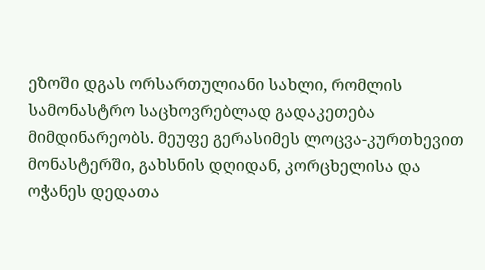ეზოში დგას ორსართულიანი სახლი, რომლის სამონასტრო საცხოვრებლად გადაკეთება მიმდინარეობს. მეუფე გერასიმეს ლოცვა-კურთხევით მონასტერში, გახსნის დღიდან, კორცხელისა და ოჭანეს დედათა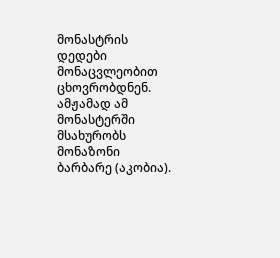მონასტრის დედები მონაცვლეობით ცხოვრობდნენ. ამჟამად ამ მონასტერში მსახურობს მონაზონი ბარბარე (აკობია).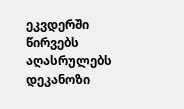ეკვდერში წირვებს აღასრულებს დეკანოზი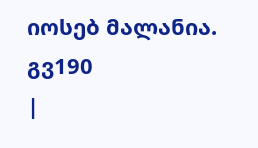იოსებ მალანია. გვ190
|